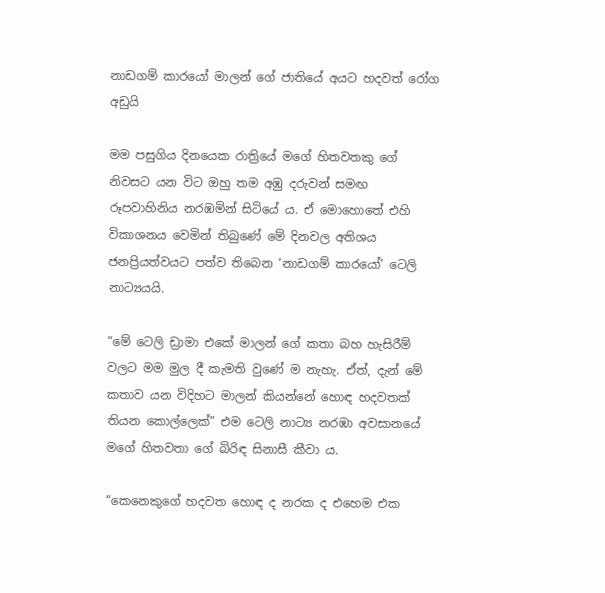නාඩගම් කාරයෝ මාලන් ගේ ජාතියේ අයට හදවත් රෝග අඩුයි

මම පසුගිය දිනයෙක රාත්‍රියේ මගේ හිතවතකු ගේ නිවසට යන විට ඔහු තම අඹු දරුවන් සමඟ රූපවාහිනිය නරඹමින් සිටියේ ය. ඒ මොහොතේ එහි විකාශනය වෙමින් තිබුණේ මේ දිනවල අතිශය ජනප්‍රියත්වයට පත්ව තිබෙන ‘නාඩගම් කාරයෝ’ ටෙලි නාට්‍යයයි.

“මේ ටෙලි ඩ්‍රාමා එකේ මාලන් ගේ කතා බහ හැසිරීම් වලට මම මුල දී කැමති වුණේ ම නැහැ. ඒත්, දැන් මේ කතාව යන විදිහට මාලන් කියන්නේ හොඳ හදවතක් තියන කොල්ලෙක්” එම ටෙලි නාට්‍ය නරඹා අවසානයේ මගේ හිතවතා ගේ බිරිඳ සිනාසී කීවා ය.

“කෙනෙකුගේ හදවත හොඳ ද නරක ද එහෙම එක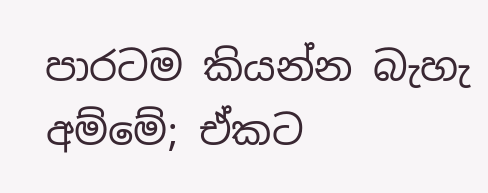පාරටම කියන්න බැහැ අම්මේ; ඒකට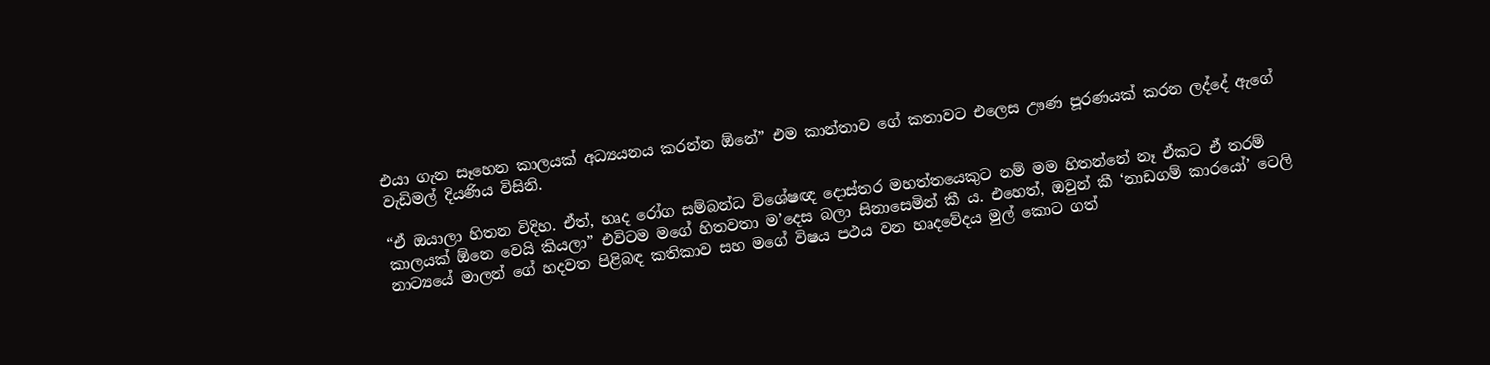එයා ගැන සෑහෙන කාලයක් අධ්‍යයනය කරන්න ඕනේ” එම කාන්තාව ගේ කතාවට එලෙස ඌණ පූරණයක් කරන ලද්දේ ඇගේ වැඩිමල් දියණිය විසිනි.

“ඒ ඔයාලා හිතන විදිහ. ඒත්, හෘද රෝග සම්බන්ධ විශේෂඥ දොස්තර මහත්තයෙකුට නම් මම හිතන්නේ නෑ ඒකට ඒ තරම් කාලයක් ඕනෙ වෙයි කියලා” එවිටම මගේ හිතවතා ම’දෙස බලා සිනාසෙමින් කී ය. එහෙත්, ඔවුන් කී ‘නාඩගම් කාරයෝ’ ටෙලි නාට්‍යයේ මාලන් ගේ හදවත පිළිබඳ කතිකාව සහ මගේ විෂය පථය වන හෘදවේදය මුල් කොට ගත්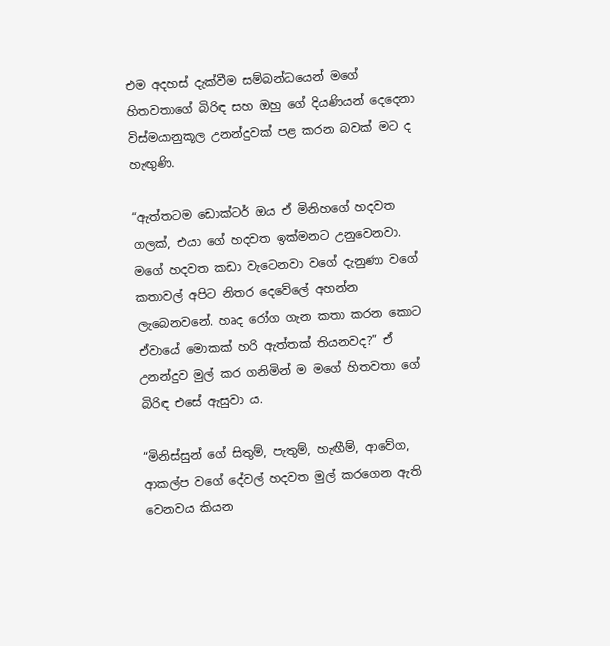එම අදහස් දැක්වීම සම්බන්ධයෙන් මගේ හිතවතාගේ බිරිඳ සහ ඔහු ගේ දියණියන් දෙදෙනා විස්මයානුකූල උනන්දුවක් පළ කරන බවක් මට ද හැඟුණි.

“ඇත්තටම ඩොක්ටර් ඔය ඒ මිනිහගේ හදවත ගලක්, එයා ගේ හදවත ඉක්මනට උනුවෙනවා. මගේ හදවත කඩා වැටෙනවා වගේ දැනුණා වගේ කතාවල් අපිට නිතර දෙවේලේ අහන්න ලැබෙනවනේ. හෘද රෝග ගැන කතා කරන කොට ඒවායේ මොකක් හරි ඇත්තක් තියනවද?” ඒ උනන්දුව මුල් කර ගනිමින් ම මගේ හිතවතා ගේ බිරිඳ එසේ ඇසුවා ය.

“මිනිස්සුන් ගේ සිතුම්, පැතුම්, හැඟීම්, ආවේග, ආකල්ප වගේ දේවල් හදවත මුල් කරගෙන ඇති වෙනවය කියන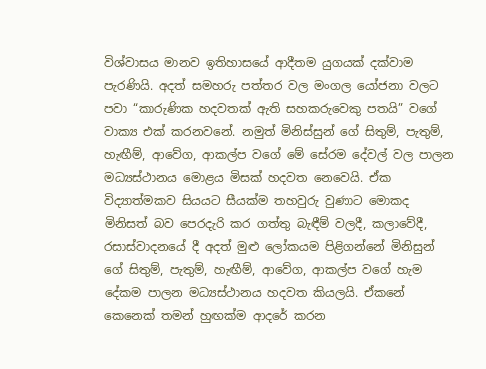විශ්වාසය මානව ඉතිහාසයේ ආදීතම යුගයක් දක්වාම පැරණියි. අදත් සමහරු පත්තර වල මංගල යෝජනා වලට පවා “කාරුණික හදවතක් ඇති සහකරුවෙකු පතයි” වගේ වාක්‍ය එක් කරනවනේ. නමුත් මිනිස්සුන් ගේ සිතුම්, පැතුම්, හැඟීම්, ආවේග, ආකල්ප වගේ මේ සේරම දේවල් වල පාලන මධ්‍යස්ථානය මොළය මිසක් හදවත නෙවෙයි. ඒක විද්‍යාත්මකව සියයට සීයක්ම තහවුරු වුණාට මොකද මිනිසත් බව පෙරදැරි කර ගත්තු බැඳීම් වලදී, කලාවේදී, රසාස්වාදනයේ දී අදත් මුළු ලෝකයම පිළිගන්නේ මිනිසුන් ගේ සිතුම්, පැතුම්, හැඟීම්, ආවේග, ආකල්ප වගේ හැම දේකම පාලන මධ්‍යස්ථානය හදවත කියලයි. ඒකනේ කෙනෙක් තමන් හුඟක්ම ආදරේ කරන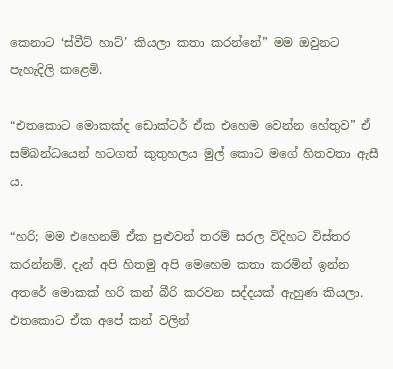කෙනාට ‘ස්වීට් හාට්’ කියලා කතා කරන්නේ” මම ඔවුනට පැහැදිලි කළෙමි.

“එතකොට මොකක්ද ඩොක්ටර් ඒක එහෙම වෙන්න හේතුව” ඒ සම්බන්ධයෙන් හටගත් කුතුහලය මුල් කොට මගේ හිතවතා ඇසී ය.

“හරි; මම එහෙනම් ඒක පුළුවන් තරම් සරල විදිහට විස්තර කරන්නම්. දැන් අපි හිතමු අපි මෙහෙම කතා කරමින් ඉන්න අතරේ මොකක් හරි කන් බීරි කරවන සද්දයක් ඇහුණ කියලා. එතකොට ඒක අපේ කන් වලින්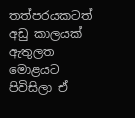තත්පරයකටත් අඩු කාලයක් ඇතුලත මොළයට පිවිසිලා ඒ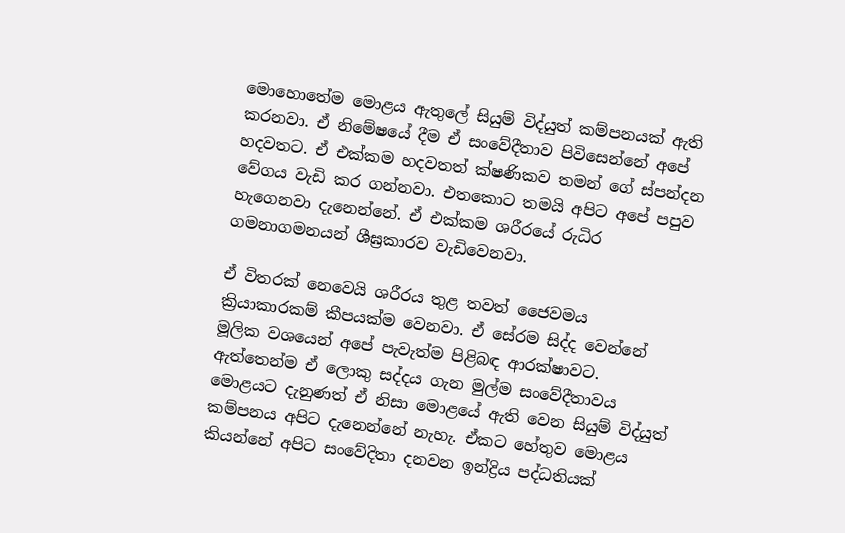මොහොතේම මොළය ඇතුලේ සියුම් විද්යුත් කම්පනයක් ඇති කරනවා. ඒ නිමේෂයේ දීම ඒ සංවේදීතාව පිවිසෙන්නේ අපේ හදවතට. ඒ එක්කම හදවතත් ක්ෂණිකව තමන් ගේ ස්පන්දන වේගය වැඩි කර ගන්නවා. එතකොට තමයි අපිට අපේ පපුව හැගෙනවා දැනෙන්නේ. ඒ එක්කම ශරීරයේ රුධිර ගමනාගමනයන් ශීඝ්‍රකාරව වැඩිවෙනවා.

ඒ විතරක් නෙවෙයි ශරීරය තුළ තවත් ජෛවමය ක්‍රියාකාරකම් කීපයක්ම වෙනවා. ඒ සේරම සිද්ද වෙන්නේ මූලික වශයෙන් අපේ පැවැත්ම පිළිබඳ ආරක්ෂාවට. ඇත්තෙන්ම ඒ ලොකු සද්දය ගැන මුල්ම සංවේදීතාවය මොළයට දැනුණත් ඒ නිසා මොළයේ ඇති වෙන සියුම් විද්යුත් කම්පනය අපිට දැනෙන්නේ නැහැ. ඒකට හේතුව මොළය කියන්නේ අපිට සංවේදිතා දනවන ඉන්ද්‍රිය පද්ධතියක්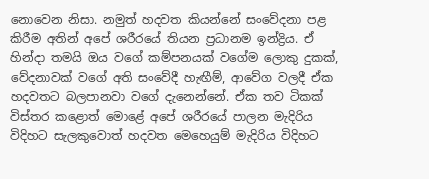නොවෙන නිසා. නමුත් හදවත කියන්නේ සංවේදනා පළ කිරීම අතින් අපේ ශරීරයේ තියන ප්‍රධානම ඉන්ද්‍රිය. ඒ හින්දා තමයි ඔය වගේ කම්පනයක් වගේම ලොකු දුකක්, වේදනාවක් වගේ අති සංවේදී හැඟීම්, ආවේග වලදී ඒක හදවතට බලපානවා වගේ දැනෙන්නේ. ඒක තව ටිකක් විස්තර කළොත් මොළේ අපේ ශරීරයේ පාලන මැදිරිය විදිහට සැලකුවොත් හදවත මෙහෙයුම් මැදිරිය විදිහට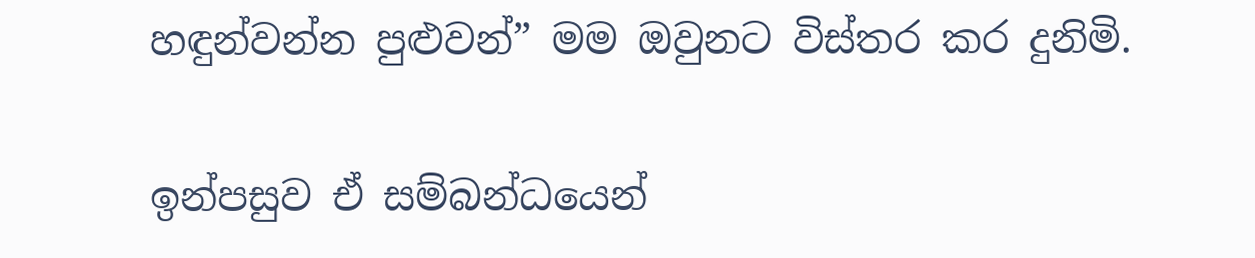හඳුන්වන්න පුළුවන්” මම ඔවුනට විස්තර කර දුනිමි.

ඉන්පසුව ඒ සම්බන්ධයෙන්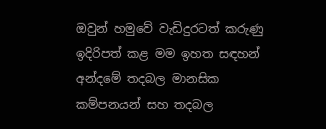ඔවුන් හමුවේ වැඩිදුරටත් කරුණු ඉදිරිපත් කළ මම ඉහත සඳහන් අන්දමේ තදබල මානසික කම්පනයන් සහ තදබල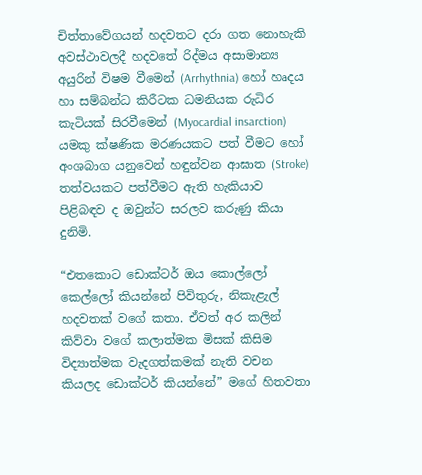චිත්තාවේගයන් හදවතට දරා ගත නොහැකි අවස්ථාවලදී හදවතේ රිද්මය අසාමාන්‍ය අයුරින් විෂම වීමෙන් (Arrhythnia) හෝ හෘදය හා සම්බන්ධ කිරීටක ධමනියක රුධිර කැටියක් සිරවීමෙන් (Myocardial insarction) යමකු ක්ෂණික මරණයකට පත් වීමට හෝ අංශබාග යනුවෙන් හඳුන්වන ආඝාත (Stroke) තත්වයකට පත්වීමට ඇති හැකියාව පිළිබඳව ද ඔවුන්ට සරලව කරුණු කියා දුනිමි.

“එතකොට ඩොක්ටර් ඔය කොල්ලෝ කෙල්ලෝ කියන්නේ පිවිතුරු, නිකැළැල් හදවතක් වගේ කතා. ඒවත් අර කලින් කිව්වා වගේ කලාත්මක මිසක් කිසිම විද්‍යාත්මක වැදගත්කමක් නැති වචන කියලද ඩොක්ටර් කියන්නේ” මගේ හිතවතා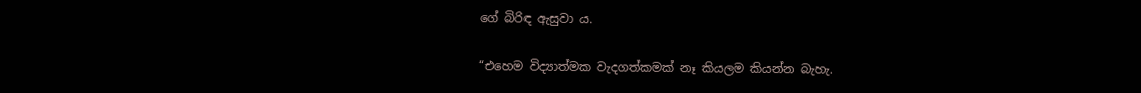ගේ බිරිඳ ඇසුවා ය.

“එහෙම විද්‍යාත්මක වැදගත්කමක් නෑ කියලම කියන්න බැහැ.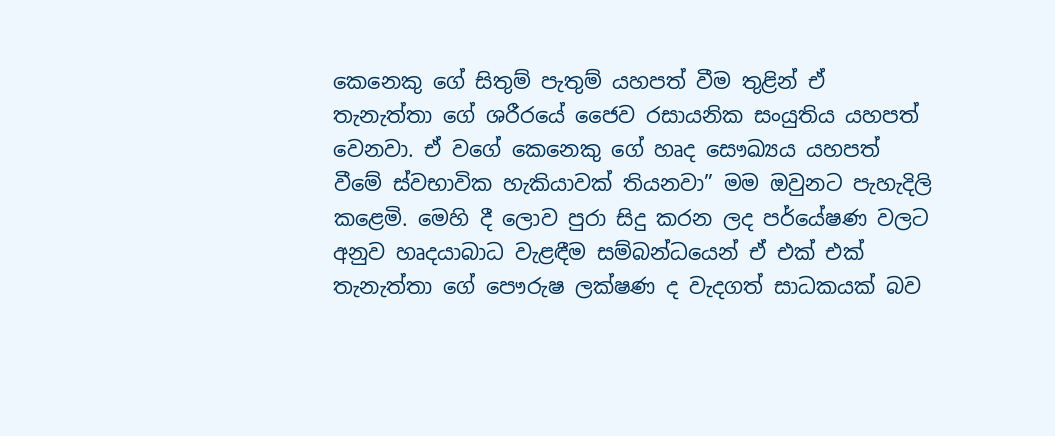කෙනෙකු ගේ සිතුම් පැතුම් යහපත් වීම තුළින් ඒ තැනැත්තා ගේ ශරීරයේ ජෛව රසායනික සංයුතිය යහපත් වෙනවා. ඒ වගේ කෙනෙකු ගේ හෘද සෞඛ්‍යය යහපත් වීමේ ස්වභාවික හැකියාවක් තියනවා” මම ඔවුනට පැහැදිලි කළෙමි. මෙහි දී ලොව පුරා සිදු කරන ලද පර්යේෂණ වලට අනුව හෘදයාබාධ වැළඳීම සම්බන්ධයෙන් ඒ එක් එක් තැනැත්තා ගේ පෞරුෂ ලක්ෂණ ද වැදගත් සාධකයක් බව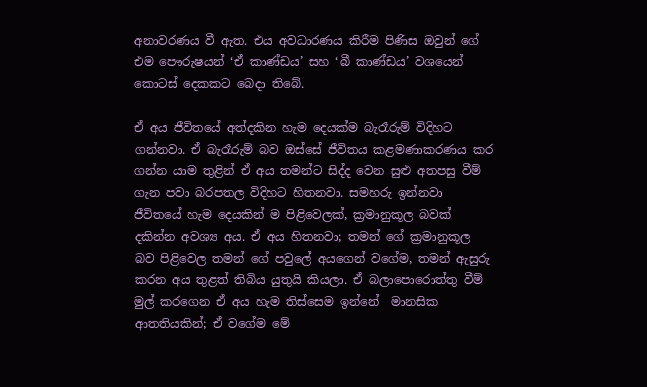අනාවරණය වී ඇත. එය අවධාරණය කිරීම පිණිස ඔවුන් ගේ එම පෞරුෂයන් ‘ඒ කාණ්ඩය’ සහ ‘බී කාණ්ඩය’ වශයෙන් කොටස් දෙකකට බෙදා තිබේ.

ඒ අය ජීවිතයේ අත්දකින හැම දෙයක්ම බැරෑරුම් විදිහට ගන්නවා. ඒ බැරෑරුම් බව ඔස්සේ ජීවිතය කළමණාකරණය කර ගන්න යාම තුළින් ඒ අය තමන්ට සිද්ද වෙන සුළු අතපසු වීම් ගැන පවා බරපතල විදිහට හිතනවා. සමහරු ඉන්නවා ජීවිතයේ හැම දෙයකින් ම පිළිවෙලක්, ක්‍රමානුකූල බවක් දකින්න අවශ්‍ය අය. ඒ අය හිතනවා; තමන් ගේ ක්‍රමානුකූල බව පිළිවෙල තමන් ගේ පවුලේ අයගෙන් වගේම, තමන් ඇසුරු කරන අය තුළත් තිබිය යුතුයි කියලා. ඒ බලාපොරොත්තු වීම් මුල් කරගෙන ඒ අය හැම තිස්සෙම ඉන්නේ  මානසික ආතතියකින්; ඒ වගේම මේ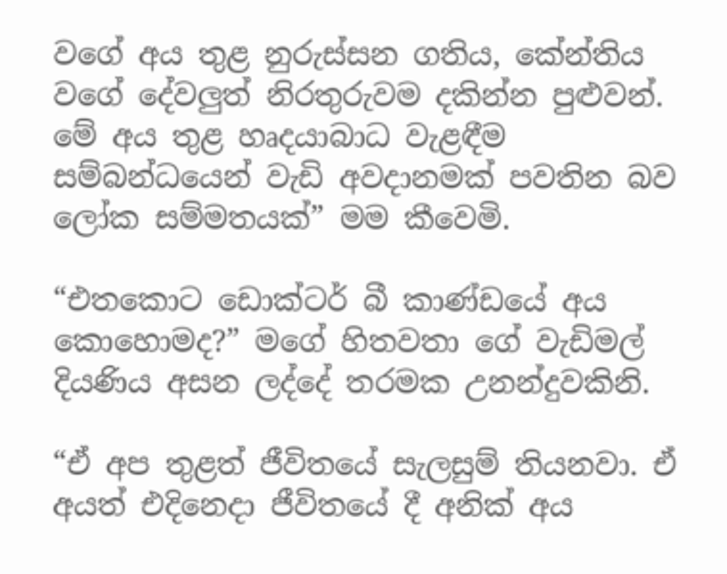වගේ අය තුළ නුරුස්සන ගතිය, කේන්තිය වගේ දේවලුත් නිරතුරුවම දකින්න පුළුවන්. මේ අය තුළ හෘදයාබාධ වැළඳීම සම්බන්ධයෙන් වැඩි අවදානමක් පවතින බව ලෝක සම්මතයක්” මම කීවෙමි.

“එතකොට ඩොක්ටර් බී කාණ්ඩයේ අය කොහොමද?” මගේ හිතවතා ගේ වැඩිමල් දියණිය අසන ලද්දේ තරමක උනන්දුවකිනි.

“ඒ අප තුළත් ජීවිතයේ සැලසුම් තියනවා. ඒ අයත් එදිනෙදා ජීවිතයේ දී අනික් අය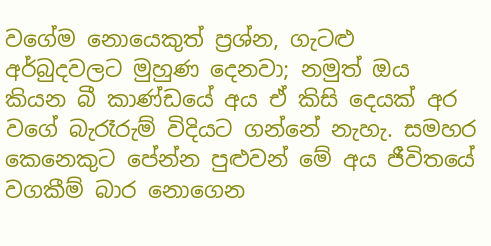වගේම නොයෙකුත් ප්‍රශ්න, ගැටළු අර්බුදවලට මුහුණ දෙනවා; නමුත් ඔය කියන බී කාණ්ඩයේ අය ඒ කිසි දෙයක් අර වගේ බැරෑරුම් විදියට ගන්නේ නැහැ. සමහර කෙනෙකුට පේන්න පුළුවන් මේ අය ජීවිතයේ වගකීම් බාර නොගෙන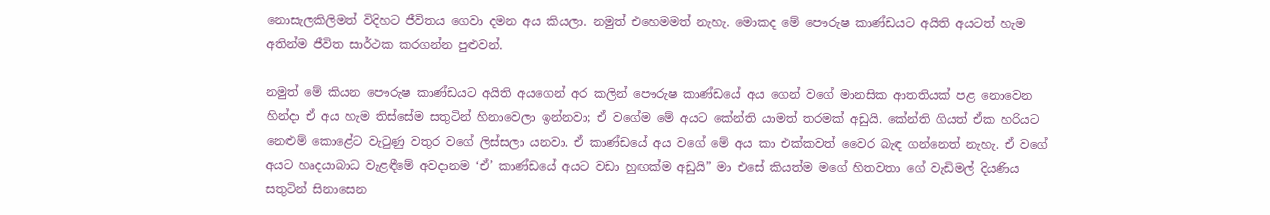නොසැලකිලිමත් විදිහට ජීවිතය ගෙවා දමන අය කියලා. නමුත් එහෙමමත් නැහැ. මොකද මේ පෞරුෂ කාණ්ඩයට අයිති අයටත් හැම අතින්ම ජීවිත සාර්ථක කරගන්න පුළුවන්.

නමුත් මේ කියන පෞරුෂ කාණ්ඩයට අයිති අයගෙන් අර කලින් පෞරුෂ කාණ්ඩයේ අය ගෙන් වගේ මානසික ආතතියක් පළ නොවෙන හින්දා ඒ අය හැම තිස්සේම සතුටින් හිනාවෙලා ඉන්නවා; ඒ වගේම මේ අයට කේන්ති යාමත් තරමක් අඩුයි. කේන්ති ගියත් ඒක හරියට නෙළුම් කොළේට වැටුණු වතුර වගේ ලිස්සලා යනවා. ඒ කාණ්ඩයේ අය වගේ මේ අය කා එක්කවත් වෛර බැඳ ගන්නෙත් නැහැ. ඒ වගේ අයට හෘදයාබාධ වැළඳීමේ අවදානම ‘ඒ’ කාණ්ඩයේ අයට වඩා හුඟක්ම අඩුයි” මා එසේ කියත්ම මගේ හිතවතා ගේ වැඩිමල් දියණිය සතුටින් සිනාසෙන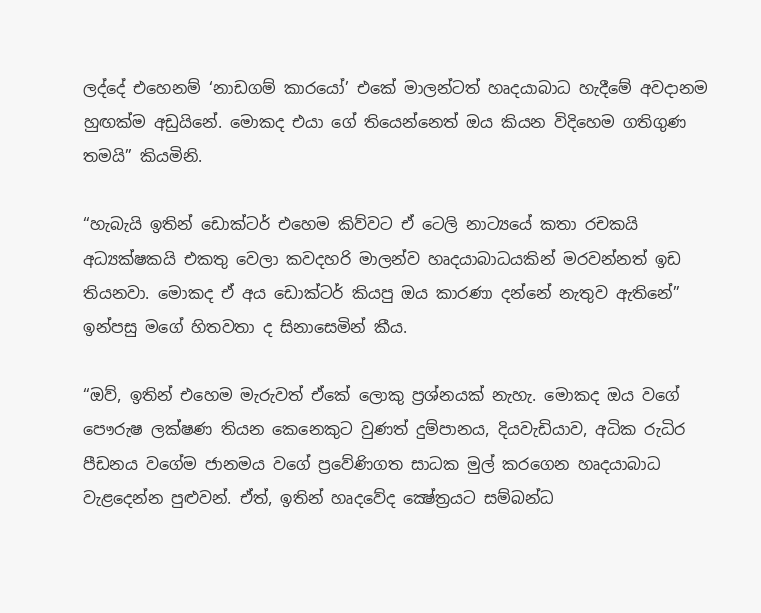ලද්දේ එහෙනම් ‘නාඩගම් කාරයෝ’ එකේ මාලන්ටත් හෘදයාබාධ හැදීමේ අවදානම හුඟක්ම අඩුයිනේ. මොකද එයා ගේ තියෙන්නෙත් ඔය කියන විදිහෙම ගතිගුණ තමයි” කියමිනි.

“හැබැයි ඉතින් ඩොක්ටර් එහෙම කිව්වට ඒ ටෙලි නාට්‍යයේ කතා රචකයි අධ්‍යක්ෂකයි එකතු වෙලා කවදහරි මාලන්ව හෘදයාබාධයකින් මරවන්නත් ඉඩ තියනවා. මොකද ඒ අය ඩොක්ටර් කියපු ඔය කාරණා දන්නේ නැතුව ඇතිනේ” ඉන්පසු මගේ හිතවතා ද සිනාසෙමින් කීය.

“ඔව්, ඉතින් එහෙම මැරුවත් ඒකේ ලොකු ප්‍රශ්නයක් නැහැ. මොකද ඔය වගේ පෞරුෂ ලක්ෂණ තියන කෙනෙකුට වුණත් දුම්පානය, දියවැඩියාව, අධික රුධිර පීඩනය වගේම ජානමය වගේ ප්‍රවේණිගත සාධක මුල් කරගෙන හෘදයාබාධ වැළදෙන්න පුළුවන්. ඒත්, ඉතින් හෘදවේද ක්‍ෂේත්‍රයට සම්බන්ධ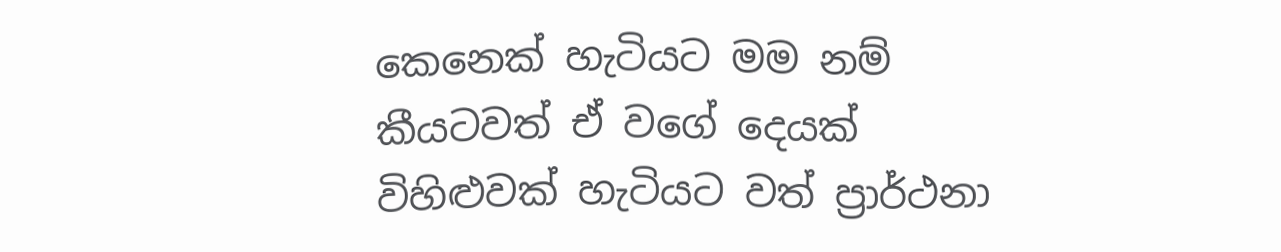කෙනෙක් හැටියට මම නම් කීයටවත් ඒ වගේ දෙයක් විහිළුවක් හැටියට වත් ප්‍රාර්ථනා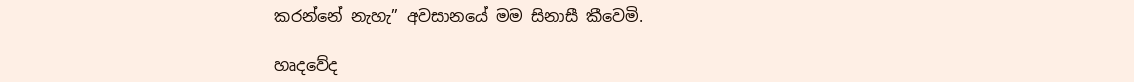කරන්නේ නැහැ” අවසානයේ මම සිනාසී කීවෙමි.

හෘදවේද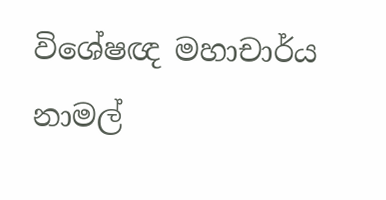විශේෂඥ මහාචාර්ය නාමල්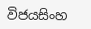විජයසිංහ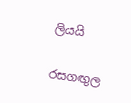ලියයි

රසගඟුල